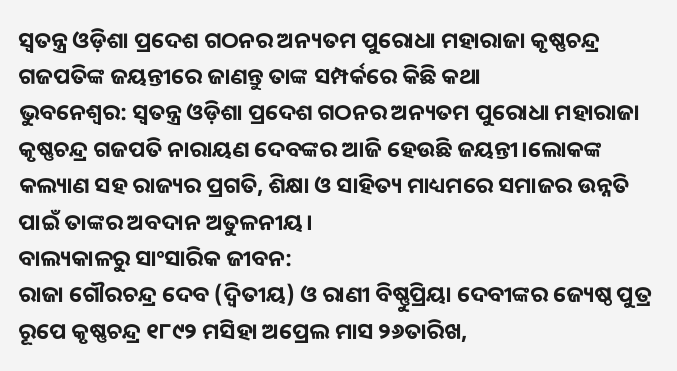ସ୍ଵତନ୍ତ୍ର ଓଡ଼ିଶା ପ୍ରଦେଶ ଗଠନର ଅନ୍ୟତମ ପୁରୋଧା ମହାରାଜା କୃଷ୍ଣଚନ୍ଦ୍ର ଗଜପତିଙ୍କ ଜୟନ୍ତୀରେ ଜାଣନ୍ତୁ ତାଙ୍କ ସମ୍ପର୍କରେ କିଛି କଥା
ଭୁବନେଶ୍ୱର: ସ୍ଵତନ୍ତ୍ର ଓଡ଼ିଶା ପ୍ରଦେଶ ଗଠନର ଅନ୍ୟତମ ପୁରୋଧା ମହାରାଜା କୃଷ୍ଣଚନ୍ଦ୍ର ଗଜପତି ନାରାୟଣ ଦେବଙ୍କର ଆଜି ହେଉଛି ଜୟନ୍ତୀ।ଲୋକଙ୍କ କଲ୍ୟାଣ ସହ ରାଜ୍ୟର ପ୍ରଗତି, ଶିକ୍ଷା ଓ ସାହିତ୍ୟ ମାଧ୍ୟମରେ ସମାଜର ଉନ୍ନତି ପାଇଁ ତାଙ୍କର ଅବଦାନ ଅତୁଳନୀୟ।
ବାଲ୍ୟକାଳରୁ ସାଂସାରିକ ଜୀବନ:
ରାଜା ଗୌରଚନ୍ଦ୍ର ଦେବ (ଦ୍ୱିତୀୟ) ଓ ରାଣୀ ବିଷ୍ଣୁପ୍ରିୟା ଦେବୀଙ୍କର ଜ୍ୟେଷ୍ଠ ପୁତ୍ର ରୂପେ କୃଷ୍ଣଚନ୍ଦ୍ର ୧୮୯୨ ମସିହା ଅପ୍ରେଲ ମାସ ୨୬ତାରିଖ,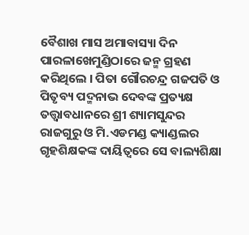ବୈଶାଖ ମାସ ଅମାବାସ୍ୟା ଦିନ ପାରଳାଖେମୁଣ୍ଡିଠାରେ ଜନ୍ମ ଗ୍ରହଣ କରିଥିଲେ । ପିତା ଗୌରଚନ୍ଦ୍ର ଗଜପତି ଓ ପିତୃବ୍ୟ ପଦ୍ମନାଭ ଦେବଙ୍କ ପ୍ରତ୍ୟକ୍ଷ ତତ୍ତ୍ୱାବଧାନରେ ଶ୍ରୀ ଶ୍ୟାମସୁନ୍ଦର ରାଜଗୁରୁ ଓ ମି.ଏଡମଣ୍ଡ କ୍ୟାଣ୍ଡଲର ଗୃହଶିକ୍ଷକଙ୍କ ଦାୟିତ୍ୱରେ ସେ ବାଲ୍ୟଶିକ୍ଷା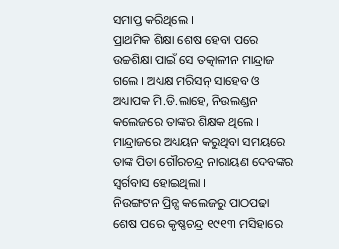ସମାପ୍ତ କରିଥିଲେ ।
ପ୍ରାଥମିକ ଶିକ୍ଷା ଶେଷ ହେବା ପରେ ଉଚ୍ଚଶିକ୍ଷା ପାଇଁ ସେ ତତ୍କାଳୀନ ମାନ୍ଦ୍ରାଜ ଗଲେ । ଅଧ୍ୟକ୍ଷ ମରିସନ୍ ସାହେବ ଓ ଅଧ୍ୟାପକ ମି.ଡି.ଲାହେ, ନିଉଲଣ୍ଡନ କଲେଜରେ ତାଙ୍କର ଶିକ୍ଷକ ଥିଲେ । ମାନ୍ଦ୍ରାଜରେ ଅଧ୍ୟୟନ କରୁଥିବା ସମୟରେ ତାଙ୍କ ପିତା ଗୌରଚନ୍ଦ୍ର ନାରାୟଣ ଦେବଙ୍କର ସ୍ୱର୍ଗବାସ ହୋଇଥିଲା ।
ନିଉଙ୍ଗଟନ ପ୍ରିନ୍ସ କଲେଜରୁ ପାଠପଢା ଶେଷ ପରେ କୃଷ୍ଣଚନ୍ଦ୍ର ୧୯୧୩ ମସିହାରେ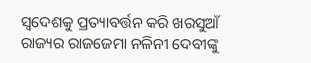ସ୍ୱଦେଶକୁ ପ୍ରତ୍ୟାବର୍ତ୍ତନ କରି ଖରସୁଆଁ ରାଜ୍ୟର ରାଜଜେମା ନଳିନୀ ଦେବୀଙ୍କୁ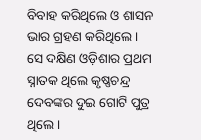ବିବାହ କରିଥିଲେ ଓ ଶାସନ ଭାର ଗ୍ରହଣ କରିଥିଲେ ।
ସେ ଦକ୍ଷିଣ ଓଡ଼ିଶାର ପ୍ରଥମ ସ୍ନାତକ ଥିଲେ କୃଷ୍ଣଚନ୍ଦ୍ର ଦେବଙ୍କର ଦୁଇ ଗୋଟି ପୁତ୍ର ଥିଲେ ।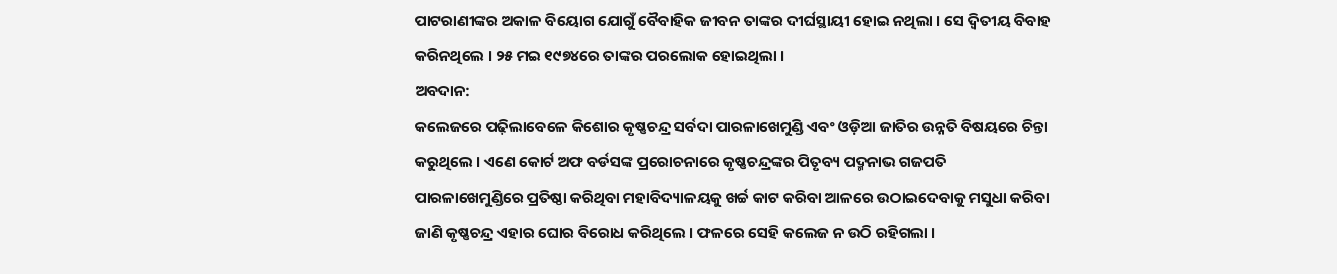ପାଟରାଣୀଙ୍କର ଅକାଳ ବିୟୋଗ ଯୋଗୁଁ ବୈବାହିକ ଜୀବନ ତାଙ୍କର ଦୀର୍ଘସ୍ଥାୟୀ ହୋଇ ନଥିଲା । ସେ ଦ୍ୱିତୀୟ ବିବାହ କରିନଥିଲେ । ୨୫ ମଇ ୧୯୭୪ରେ ତାଙ୍କର ପରଲୋକ ହୋଇଥିଲା ।
ଅବଦାନ:
କଲେଜରେ ପଢ଼ିଲାବେଳେ କିଶୋର କୃଷ୍ଣଚନ୍ଦ୍ର ସର୍ବଦା ପାରଳାଖେମୁଣ୍ଡି ଏବଂ ଓଡ଼ିଆ ଜାତିର ଉନ୍ନତି ବିଷୟରେ ଚିନ୍ତା କରୁଥିଲେ । ଏଣେ କୋର୍ଟ ଅଫ ବର୍ଡସଙ୍କ ପ୍ରରୋଚନାରେ କୃଷ୍ଣଚନ୍ଦ୍ରଙ୍କର ପିତୃବ୍ୟ ପଦ୍ମନାଭ ଗଜପତି ପାରଳାଖେମୁଣ୍ଡିରେ ପ୍ରତିଷ୍ଠା କରିଥିବା ମହାବିଦ୍ୟାଳୟକୁ ଖର୍ଚ୍ଚ କାଟ କରିବା ଆଳରେ ଉଠାଇଦେବାକୁ ମସୁଧା କରିବା ଜାଣି କୃଷ୍ଣଚନ୍ଦ୍ର ଏହାର ଘୋର ବିରୋଧ କରିଥିଲେ । ଫଳରେ ସେହି କଲେଜ ନ ଉଠି ରହିଗଲା ।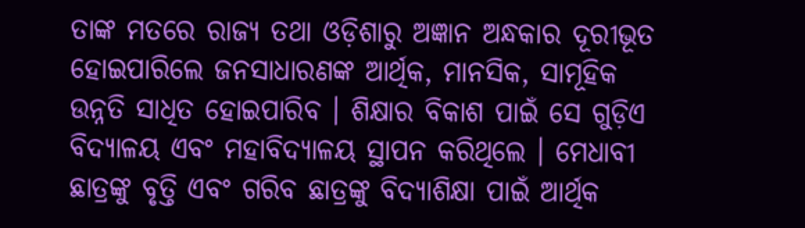ତାଙ୍କ ମତରେ ରାଜ୍ୟ ତଥା ଓଡ଼ିଶାରୁ ଅଜ୍ଞାନ ଅନ୍ଧକାର ଦୂରୀଭୂତ ହୋଇପାରିଲେ ଜନସାଧାରଣଙ୍କ ଆର୍ଥିକ, ମାନସିକ, ସାମୂହିକ ଉନ୍ନତି ସାଧିତ ହୋଇପାରିବ । ଶିକ୍ଷାର ବିକାଶ ପାଇଁ ସେ ଗୁଡ଼ିଏ ବିଦ୍ୟାଳୟ ଏବଂ ମହାବିଦ୍ୟାଳୟ ସ୍ଥାପନ କରିଥିଲେ । ମେଧାବୀ ଛାତ୍ରଙ୍କୁ ବୃତ୍ତି ଏବଂ ଗରିବ ଛାତ୍ରଙ୍କୁ ବିଦ୍ୟାଶିକ୍ଷା ପାଇଁ ଆର୍ଥିକ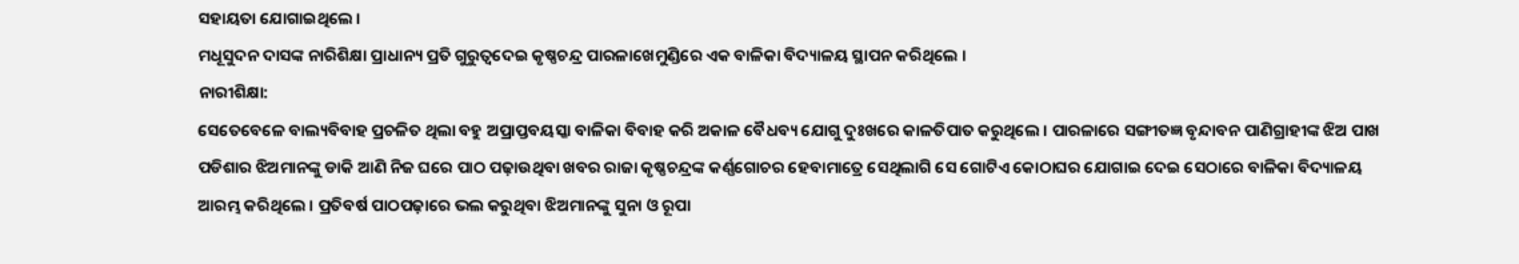ସହାୟତା ଯୋଗାଇଥିଲେ ।
ମଧୂସୁଦନ ଦାସଙ୍କ ନାରିଶିକ୍ଷା ପ୍ରାଧାନ୍ୟ ପ୍ରତି ଗୁରୁତ୍ୱଦେଇ କୃଷ୍ଣଚନ୍ଦ୍ର ପାରଳାଖେମୁଣ୍ଡିରେ ଏକ ବାଳିକା ବିଦ୍ୟାଳୟ ସ୍ଥାପନ କରିଥିଲେ ।
ନାରୀଶିକ୍ଷା:
ସେତେବେଳେ ବାଲ୍ୟବିବାହ ପ୍ରଚଳିତ ଥିଲା ବହୁ ଅପ୍ରାପ୍ତବୟସ୍କା ବାଳିକା ବିବାହ କରି ଅକାଳ ବୈଧବ୍ୟ ଯୋଗୁ ଦୁଃଖରେ କାଳତିପାତ କରୁଥିଲେ । ପାରଳାରେ ସଙ୍ଗୀତଜ୍ଞ ବୃନ୍ଦାବନ ପାଣିଗ୍ରାହୀଙ୍କ ଝିଅ ପାଖ ପଡିଶାର ଝିଅମାନଙ୍କୁ ଡାକି ଆଣି ନିଜ ଘରେ ପାଠ ପଢ଼ାଉଥିବା ଖବର ରାଜା କୃଷ୍ଣଚନ୍ଦ୍ରଙ୍କ କର୍ଣ୍ଣଗୋଚର ହେବାମାତ୍ରେ ସେଥିଲାଗି ସେ ଗୋଟିଏ କୋଠାଘର ଯୋଗାଇ ଦେଇ ସେଠାରେ ବାଳିକା ବିଦ୍ୟାଳୟ ଆରମ୍ଭ କରିଥିଲେ । ପ୍ରତିବର୍ଷ ପାଠପଢ଼ାରେ ଭଲ କରୁଥିବା ଝିଅମାନଙ୍କୁ ସୁନା ଓ ରୂପା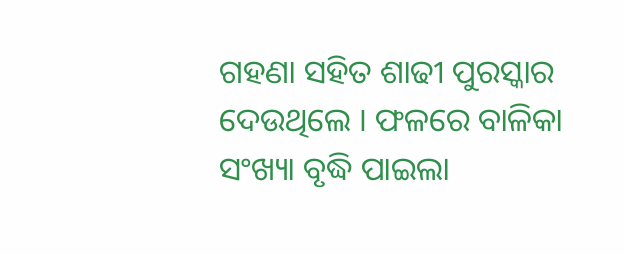ଗହଣା ସହିତ ଶାଢୀ ପୁରସ୍କାର ଦେଉଥିଲେ । ଫଳରେ ବାଳିକା ସଂଖ୍ୟା ବୃଦ୍ଧି ପାଇଲା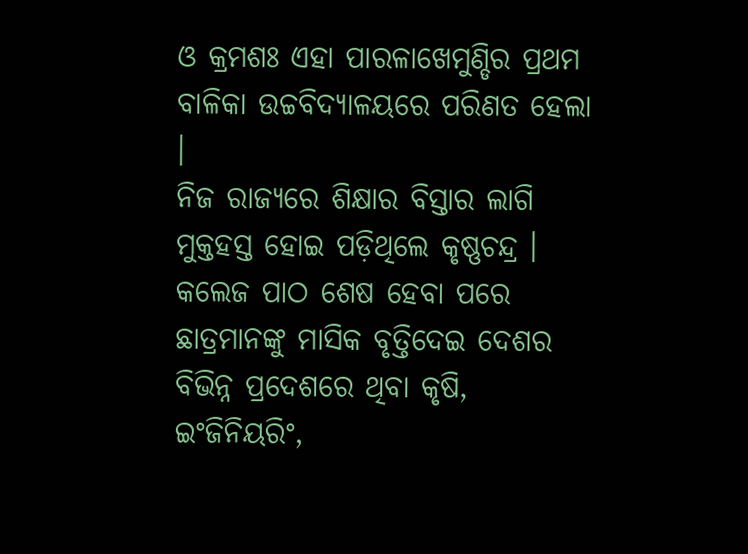ଓ କ୍ରମଶଃ ଏହା ପାରଳାଖେମୁଣ୍ଡିର ପ୍ରଥମ ବାଳିକା ଉଚ୍ଚବିଦ୍ୟାଳୟରେ ପରିଣତ ହେଲା ।
ନିଜ ରାଜ୍ୟରେ ଶିକ୍ଷାର ବିସ୍ତାର ଲାଗି ମୁକ୍ତହସ୍ତ ହୋଇ ପଡ଼ିଥିଲେ କୃଷ୍ଣଚନ୍ଦ୍ର । କଲେଜ ପାଠ ଶେଷ ହେବା ପରେ ଛାତ୍ରମାନଙ୍କୁ ମାସିକ ବୃତ୍ତିଦେଇ ଦେଶର ବିଭିନ୍ନ ପ୍ରଦେଶରେ ଥିବା କୃଷି, ଇଂଜିନିୟରିଂ,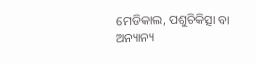ମେଡିକାଲ, ପଶୁଚିକିତ୍ସା ବା ଅନ୍ୟାନ୍ୟ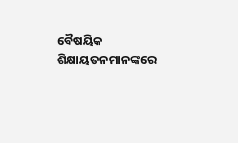ବୈଷୟିକ ଶିକ୍ଷାୟତନମାନଙ୍କରେ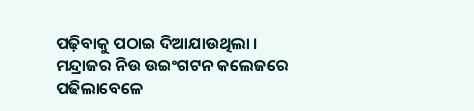ପଢ଼ିବାକୁ ପଠାଇ ଦିଆଯାଉଥିଲା । ମନ୍ଦ୍ରାଜର ନିଉ ଉଇଂଗଟନ କଲେଜରେ ପଢିଲାବେଳେ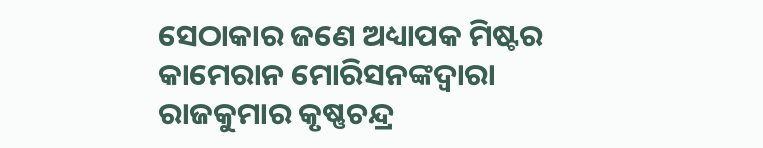ସେଠାକାର ଜଣେ ଅଧ୍ୟାପକ ମିଷ୍ଟର କାମେରାନ ମୋରିସନଙ୍କଦ୍ୱାରା ରାଜକୁମାର କୃଷ୍ଣଚନ୍ଦ୍ର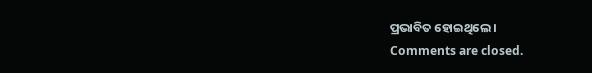ପ୍ରଭାବିତ ହୋଇଥିଲେ ।
Comments are closed.